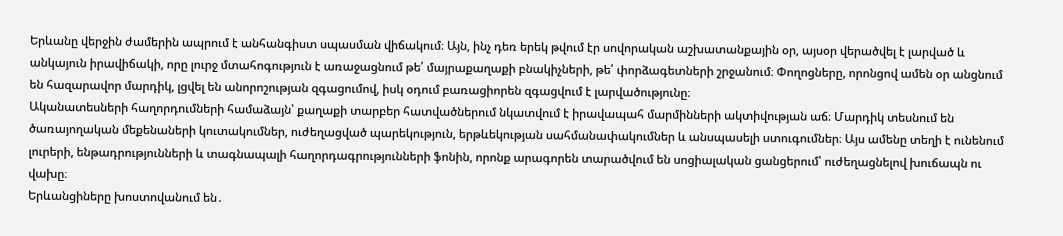Երևանը վերջին ժամերին ապրում է անհանգիստ սպասման վիճակում։ Այն, ինչ դեռ երեկ թվում էր սովորական աշխատանքային օր, այսօր վերածվել է լարված և անկայուն իրավիճակի, որը լուրջ մտահոգություն է առաջացնում թե՛ մայրաքաղաքի բնակիչների, թե՛ փորձագետների շրջանում։ Փողոցները, որոնցով ամեն օր անցնում են հազարավոր մարդիկ, լցվել են անորոշության զգացումով, իսկ օդում բառացիորեն զգացվում է լարվածությունը։
Ականատեսների հաղորդումների համաձայն՝ քաղաքի տարբեր հատվածներում նկատվում է իրավապահ մարմինների ակտիվության աճ։ Մարդիկ տեսնում են ծառայողական մեքենաների կուտակումներ, ուժեղացված պարեկություն, երթևեկության սահմանափակումներ և անսպասելի ստուգումներ։ Այս ամենը տեղի է ունենում լուրերի, ենթադրությունների և տագնապալի հաղորդագրությունների ֆոնին, որոնք արագորեն տարածվում են սոցիալական ցանցերում՝ ուժեղացնելով խուճապն ու վախը։
Երևանցիները խոստովանում են․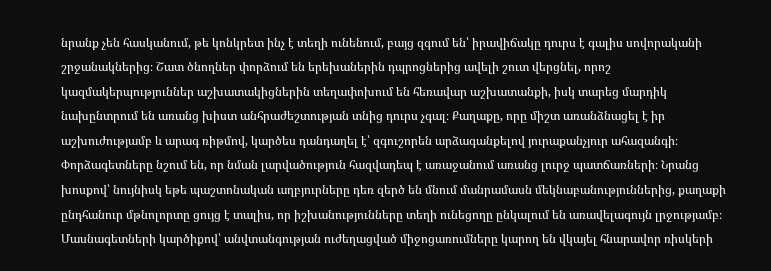նրանք չեն հասկանում, թե կոնկրետ ինչ է տեղի ունենում, բայց զգում են՝ իրավիճակը դուրս է գալիս սովորականի շրջանակներից։ Շատ ծնողներ փորձում են երեխաներին դպրոցներից ավելի շուտ վերցնել, որոշ կազմակերպություններ աշխատակիցներին տեղափոխում են հեռավար աշխատանքի, իսկ տարեց մարդիկ նախընտրում են առանց խիստ անհրաժեշտության տնից դուրս չգալ։ Քաղաքը, որը միշտ առանձնացել է իր աշխուժությամբ և արագ ռիթմով, կարծես դանդաղել է՝ զգուշորեն արձագանքելով յուրաքանչյուր ահազանգի։
Փորձագետները նշում են, որ նման լարվածություն հազվադեպ է առաջանում առանց լուրջ պատճառների։ Նրանց խոսքով՝ նույնիսկ եթե պաշտոնական աղբյուրները դեռ զերծ են մնում մանրամասն մեկնաբանություններից, քաղաքի ընդհանուր մթնոլորտը ցույց է տալիս, որ իշխանությունները տեղի ունեցողը ընկալում են առավելագույն լրջությամբ։ Մասնագետների կարծիքով՝ անվտանգության ուժեղացված միջոցառումները կարող են վկայել հնարավոր ռիսկերի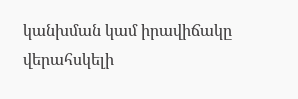կանխման կամ իրավիճակը վերահսկելի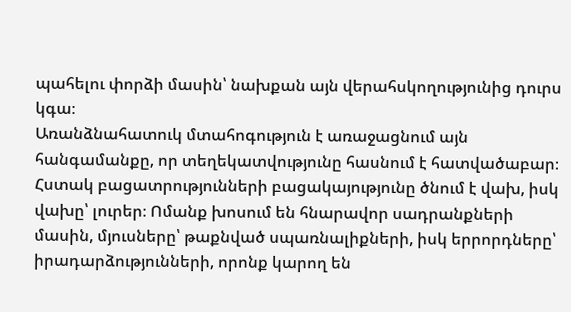պահելու փորձի մասին՝ նախքան այն վերահսկողությունից դուրս կգա։
Առանձնահատուկ մտահոգություն է առաջացնում այն հանգամանքը, որ տեղեկատվությունը հասնում է հատվածաբար։ Հստակ բացատրությունների բացակայությունը ծնում է վախ, իսկ վախը՝ լուրեր։ Ոմանք խոսում են հնարավոր սադրանքների մասին, մյուսները՝ թաքնված սպառնալիքների, իսկ երրորդները՝ իրադարձությունների, որոնք կարող են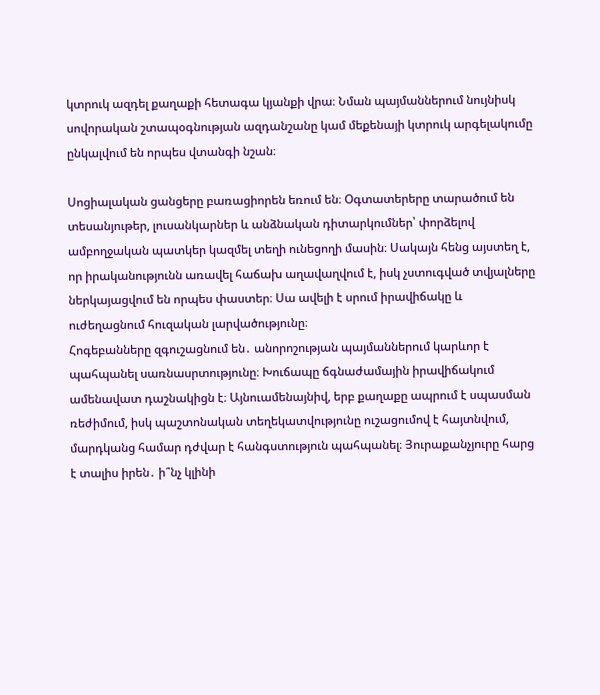կտրուկ ազդել քաղաքի հետագա կյանքի վրա։ Նման պայմաններում նույնիսկ սովորական շտապօգնության ազդանշանը կամ մեքենայի կտրուկ արգելակումը ընկալվում են որպես վտանգի նշան։

Սոցիալական ցանցերը բառացիորեն եռում են։ Օգտատերերը տարածում են տեսանյութեր, լուսանկարներ և անձնական դիտարկումներ՝ փորձելով ամբողջական պատկեր կազմել տեղի ունեցողի մասին։ Սակայն հենց այստեղ է, որ իրականությունն առավել հաճախ աղավաղվում է, իսկ չստուգված տվյալները ներկայացվում են որպես փաստեր։ Սա ավելի է սրում իրավիճակը և ուժեղացնում հուզական լարվածությունը։
Հոգեբանները զգուշացնում են․ անորոշության պայմաններում կարևոր է պահպանել սառնասրտությունը։ Խուճապը ճգնաժամային իրավիճակում ամենավատ դաշնակիցն է։ Այնուամենայնիվ, երբ քաղաքը ապրում է սպասման ռեժիմում, իսկ պաշտոնական տեղեկատվությունը ուշացումով է հայտնվում, մարդկանց համար դժվար է հանգստություն պահպանել։ Յուրաքանչյուրը հարց է տալիս իրեն․ ի՞նչ կլինի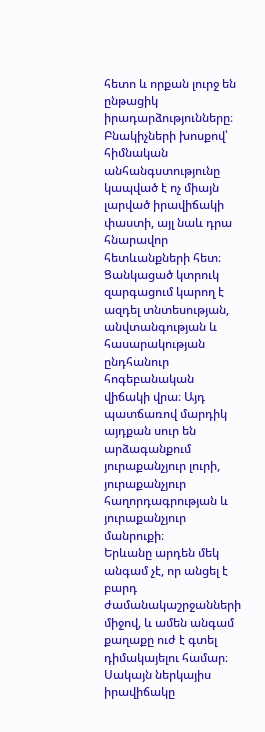հետո և որքան լուրջ են ընթացիկ իրադարձությունները։
Բնակիչների խոսքով՝ հիմնական անհանգստությունը կապված է ոչ միայն լարված իրավիճակի փաստի, այլ նաև դրա հնարավոր հետևանքների հետ։ Ցանկացած կտրուկ զարգացում կարող է ազդել տնտեսության, անվտանգության և հասարակության ընդհանուր հոգեբանական վիճակի վրա։ Այդ պատճառով մարդիկ այդքան սուր են արձագանքում յուրաքանչյուր լուրի, յուրաքանչյուր հաղորդագրության և յուրաքանչյուր մանրուքի։
Երևանը արդեն մեկ անգամ չէ, որ անցել է բարդ ժամանակաշրջանների միջով, և ամեն անգամ քաղաքը ուժ է գտել դիմակայելու համար։ Սակայն ներկայիս իրավիճակը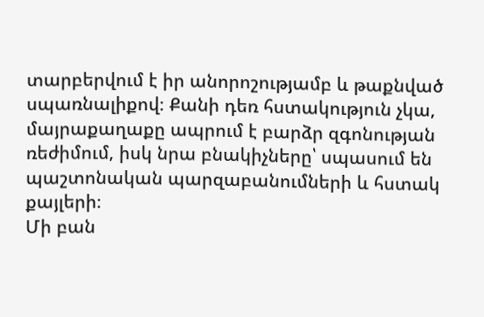տարբերվում է իր անորոշությամբ և թաքնված սպառնալիքով։ Քանի դեռ հստակություն չկա, մայրաքաղաքը ապրում է բարձր զգոնության ռեժիմում, իսկ նրա բնակիչները՝ սպասում են պաշտոնական պարզաբանումների և հստակ քայլերի։
Մի բան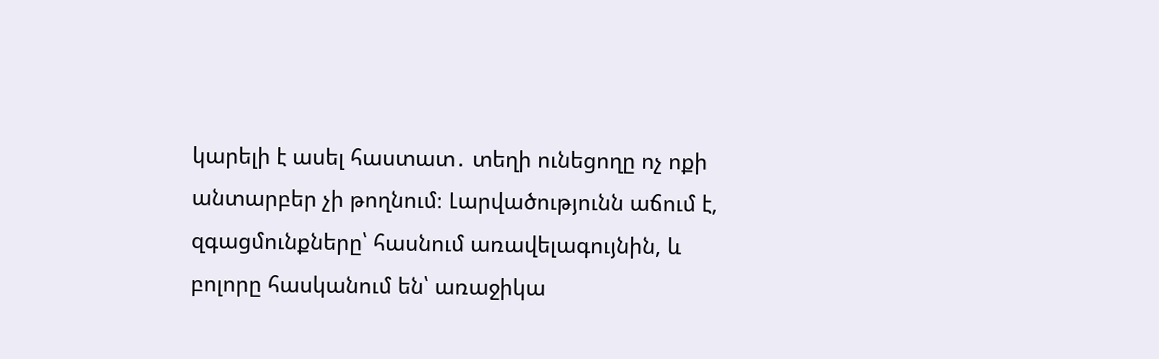կարելի է ասել հաստատ․ տեղի ունեցողը ոչ ոքի անտարբեր չի թողնում։ Լարվածությունն աճում է, զգացմունքները՝ հասնում առավելագույնին, և բոլորը հասկանում են՝ առաջիկա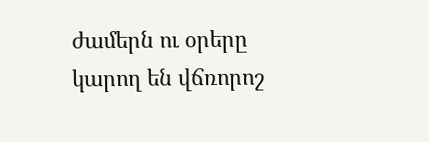ժամերն ու օրերը կարող են վճռորոշ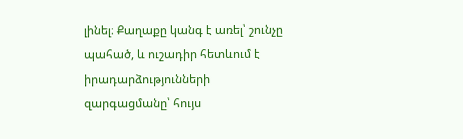լինել։ Քաղաքը կանգ է առել՝ շունչը պահած, և ուշադիր հետևում է իրադարձությունների զարգացմանը՝ հույս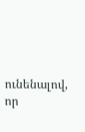ունենալով, որ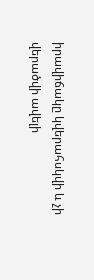իրավիճակը կվերահսկվի և չի վերածվի ավելի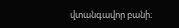վտանգավոր բանի։